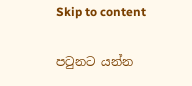Skip to content

පටුනට යන්න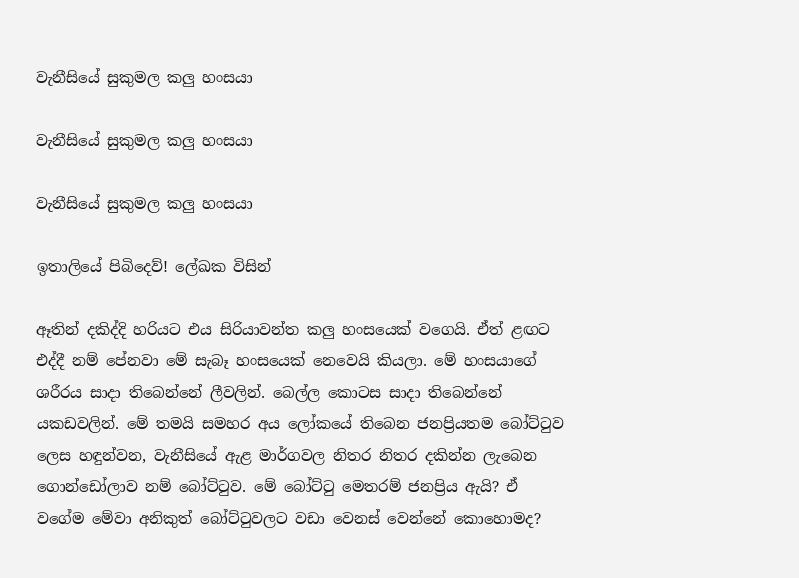වැනීසියේ සුකුමල කලු හංසයා

වැනීසියේ සුකුමල කලු හංසයා

වැනීසියේ සුකුමල කලු හංසයා

ඉතාලියේ පිබිදෙව්! ලේඛක විසින්

ඈතින් දකිද්දි හරියට එය සිරියාවන්ත කලු හංසයෙක් වගෙයි. ඒත් ළඟට එද්දී නම් පේනවා මේ සැබෑ හංසයෙක් නෙවෙයි කියලා. මේ හංසයාගේ ශරීරය සාදා තිබෙන්නේ ලීවලින්. බෙල්ල කොටස සාදා තිබෙන්නේ යකඩවලින්. මේ තමයි සමහර අය ලෝකයේ තිබෙන ජනප්‍රියතම බෝට්ටුව ලෙස හඳුන්වන, වැනීසියේ ඇළ මාර්ගවල නිතර නිතර දකින්න ලැබෙන ගොන්ඩෝලාව නම් බෝට්ටුව. මේ බෝට්ටු මෙතරම් ජනප්‍රිය ඇයි? ඒ වගේම මේවා අනිකුත් බෝට්ටුවලට වඩා වෙනස් වෙන්නේ කොහොමද?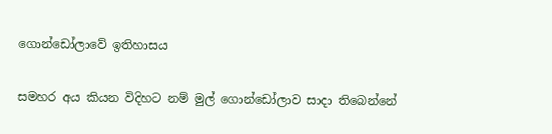ගොන්ඩෝලාවේ ඉතිහාසය

සමහර අය කියන විදිහට නම් මුල් ගොන්ඩෝලාව සාදා තිබෙන්නේ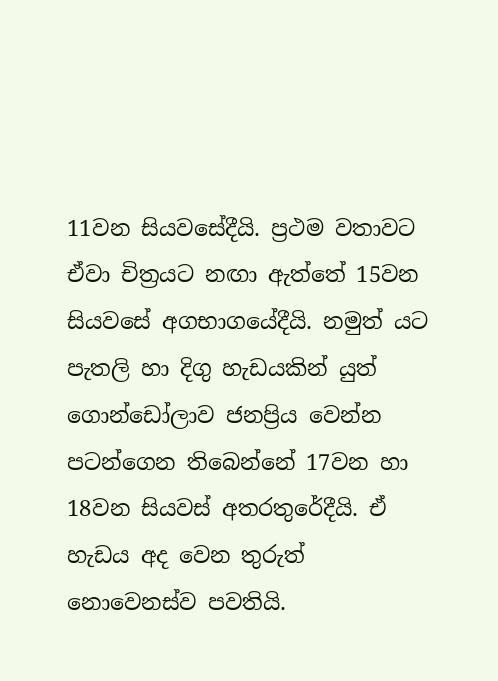11වන සියවසේදීයි. ප්‍රථම වතාවට ඒවා චිත්‍රයට නඟා ඇත්තේ 15වන සියවසේ අගභාගයේදීයි. නමුත් යට පැතලි හා දිගු හැඩයකින් යුත් ගොන්ඩෝලාව ජනප්‍රිය වෙන්න පටන්ගෙන තිබෙන්නේ 17වන හා 18වන සියවස් අතරතුරේදීයි. ඒ හැඩය අද වෙන තුරුත් නොවෙනස්ව පවතියි.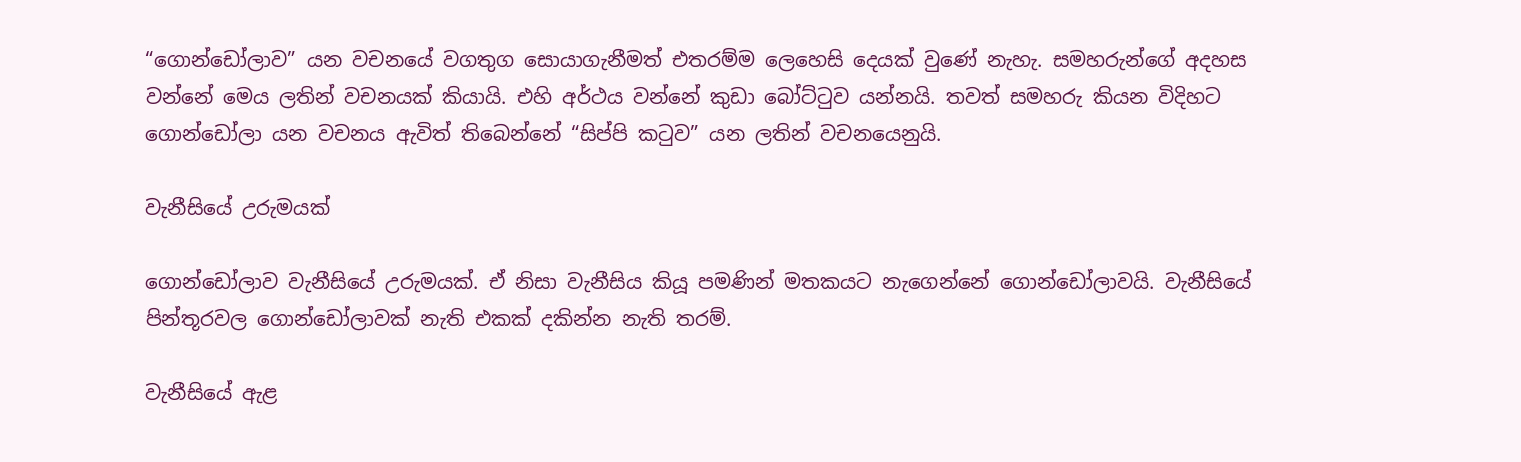“ගොන්ඩෝලාව” යන වචනයේ වගතුග සොයාගැනීමත් එතරම්ම ලෙහෙසි දෙයක් වුණේ නැහැ. සමහරුන්ගේ අදහස වන්නේ මෙය ලතින් වචනයක් කියායි. එහි අර්ථය වන්නේ කුඩා බෝට්ටුව යන්නයි. තවත් සමහරු කියන විදිහට ගොන්ඩෝලා යන වචනය ඇවිත් තිබෙන්නේ “සිප්පි කටුව” යන ලතින් වචනයෙනුයි.

වැනීසියේ උරුමයක්

ගොන්ඩෝලාව වැනීසියේ උරුමයක්. ඒ නිසා වැනීසිය කියූ පමණින් මතකයට නැගෙන්නේ ගොන්ඩෝලාවයි. වැනීසියේ පින්තූරවල ගොන්ඩෝලාවක් නැති එකක් දකින්න නැති තරම්.

වැනීසියේ ඇළ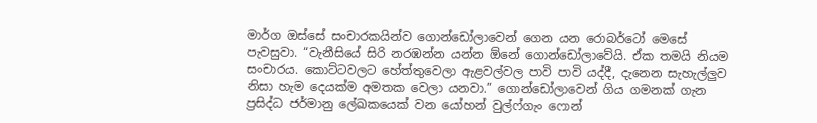මාර්ග ඔස්සේ සංචාරකයින්ව ගොන්ඩෝලාවෙන් ගෙන යන රොබර්ටෝ මෙසේ පැවසුවා. “වැනීසියේ සිරි නරඹන්න යන්න ඕනේ ගොන්ඩෝලාවේයි. ඒක තමයි නියම සංචාරය. කොට්ටවලට හේත්තුවෙලා ඇළවල්වල පාවි පාවි යද්දී, දැනෙන සැහැල්ලුව නිසා හැම දෙයක්ම අමතක වෙලා යනවා.” ගොන්ඩෝලාවෙන් ගිය ගමනක් ගැන ප්‍රසිද්ධ ජර්මානු ලේඛකයෙක් වන යෝහන් වුල්ෆ්ගැං ෆොන්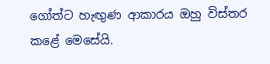ගෝත්ට හැඟුණ ආකාරය ඔහු විස්තර කළේ මෙසේයි.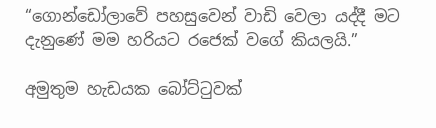“ගොන්ඩෝලාවේ පහසුවෙන් වාඩි වෙලා යද්දී මට දැනුණේ මම හරියට රජෙක් වගේ කියලයි.”

අමුතුම හැඩයක බෝට්ටුවක්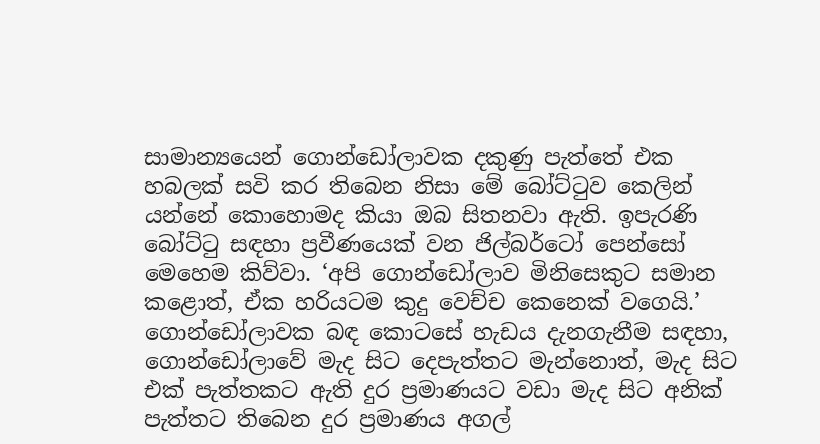සාමාන්‍යයෙන් ගොන්ඩෝලාවක දකුණු පැත්තේ එක හබලක් සවි කර තිබෙන නිසා මේ බෝට්ටුව කෙලින් යන්නේ කොහොමද කියා ඔබ සිතනවා ඇති. ඉපැරණි බෝට්ටු සඳහා ප්‍රවීණයෙක් වන ජිල්බර්ටෝ පෙන්සෝ මෙහෙම කිව්වා. ‘අපි ගොන්ඩෝලාව මිනිසෙකුට සමාන කළොත්, ඒක හරියටම කුදු වෙච්ච කෙනෙක් වගෙයි.’ ගොන්ඩෝලාවක බඳ කොටසේ හැඩය දැනගැනීම සඳහා, ගොන්ඩෝලාවේ මැද සිට දෙපැත්තට මැන්නොත්, මැද සිට එක් පැත්තකට ඇති දුර ප්‍රමාණයට වඩා මැද සිට අනික් පැත්තට තිබෙන දුර ප්‍රමාණය අගල්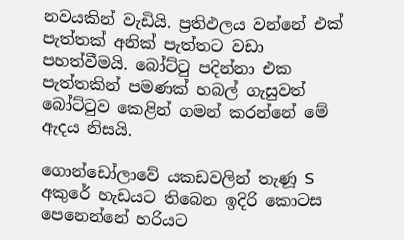නවයකින් වැඩියි. ප්‍රතිඵලය වන්නේ එක් පැත්තක් අනික් පැත්තට වඩා පහත්වීමයි. බෝට්ටු පදින්නා එක පැත්තකින් පමණක් හබල් ගැසුවත් බෝට්ටුව කෙළින් ගමන් කරන්නේ මේ ඇදය නිසයි.

ගොන්ඩෝලාවේ යකඩවලින් තැණූ S අකුරේ හැඩයට තිබෙන ඉදිරි කොටස පෙනෙන්නේ හරියට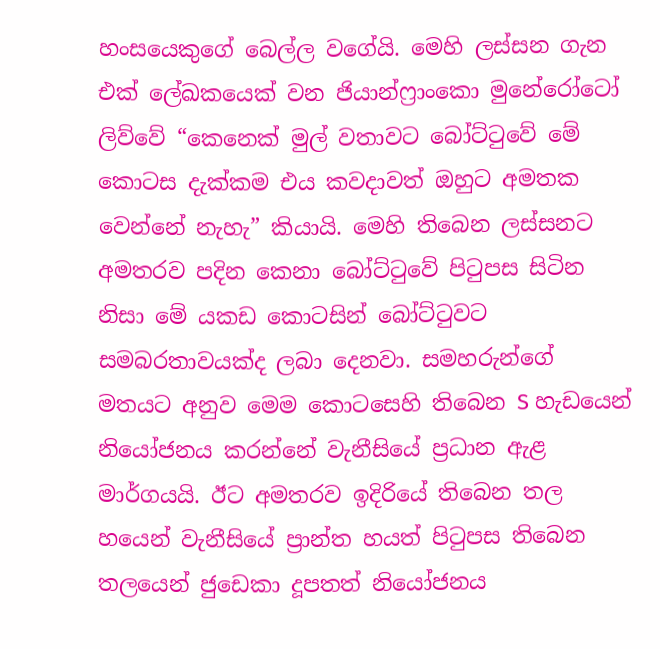හංසයෙකුගේ බෙල්ල වගේයි. මෙහි ලස්සන ගැන එක් ලේඛකයෙක් වන ජියාන්ෆ්‍රාංකො මුනේරෝටෝ ලිව්වේ “කෙනෙක් මුල් වතාවට බෝට්ටුවේ මේ කොටස දැක්කම එය කවදාවත් ඔහුට අමතක වෙන්නේ නැහැ” කියායි. මෙහි තිබෙන ලස්සනට අමතරව පදින කෙනා බෝට්ටුවේ පිටුපස සිටින නිසා මේ යකඩ කොටසින් බෝට්ටුවට සමබරතාවයක්ද ලබා දෙනවා. සමහරුන්ගේ මතයට අනුව මෙම කොටසෙහි තිබෙන S හැඩයෙන් නියෝජනය කරන්නේ වැනීසියේ ප්‍රධාන ඇළ මාර්ගයයි. ඊට අමතරව ඉදිරියේ තිබෙන තල හයෙන් වැනීසියේ ප්‍රාන්ත හයත් පිටුපස තිබෙන තලයෙන් ජුඩෙකා දූපතත් නියෝජනය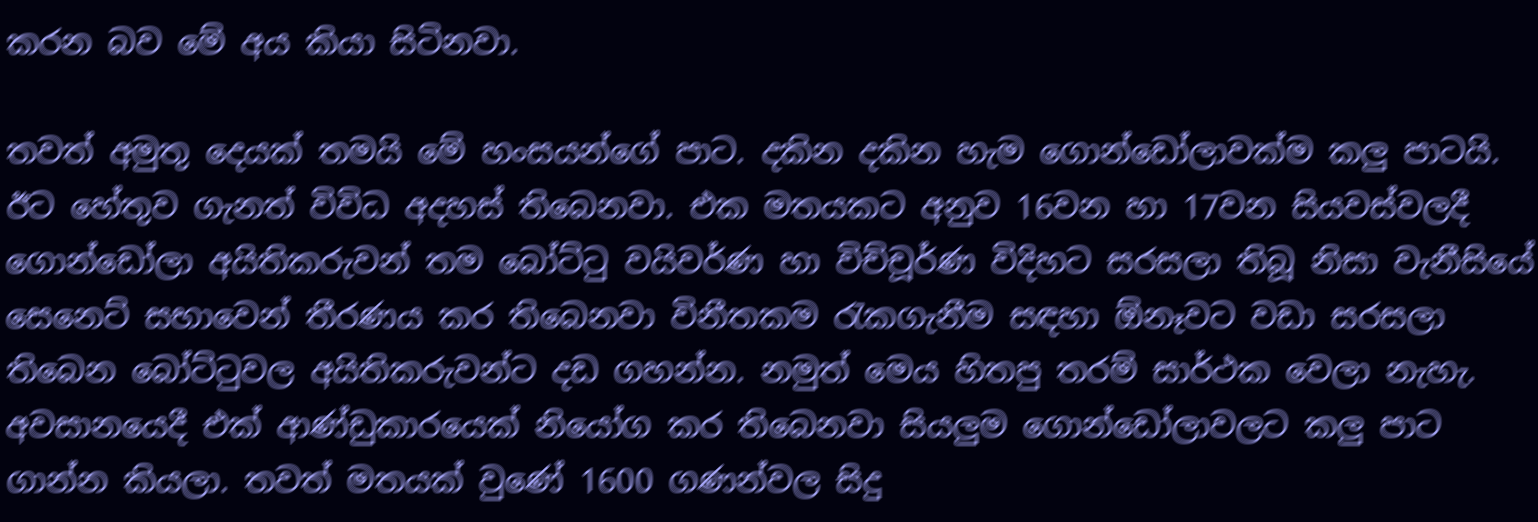කරන බව මේ අය කියා සිටිනවා.

තවත් අමුතු දෙයක් තමයි මේ හංසයන්ගේ පාට. දකින දකින හැම ගොන්ඩෝලාවක්ම කලු පාටයි. ඊට හේතුව ගැනත් විවිධ අදහස් තිබෙනවා. එක මතයකට අනුව 16වන හා 17වන සියවස්වලදී ගොන්ඩෝලා අයිතිකරුවන් තම බෝට්ටු වයිවර්ණ හා විච්චූර්ණ විදිහට සරසලා තිබූ නිසා වැනීසියේ සෙනෙට් සභාවෙන් තීරණය කර තිබෙනවා විනීතකම රැකගැනීම සඳහා ඕනෑවට වඩා සරසලා තිබෙන බෝට්ටුවල අයිතිකරුවන්ට දඩ ගහන්න. නමුත් මෙය හිතපු තරම් සාර්ථක වෙලා නැහැ. අවසානයෙදී එක් ආණ්ඩුකාරයෙක් නියෝග කර තිබෙනවා සියලුම ගොන්ඩෝලාවලට කලු පාට ගාන්න කියලා. තවත් මතයක් වුණේ 1600 ගණන්වල සිදු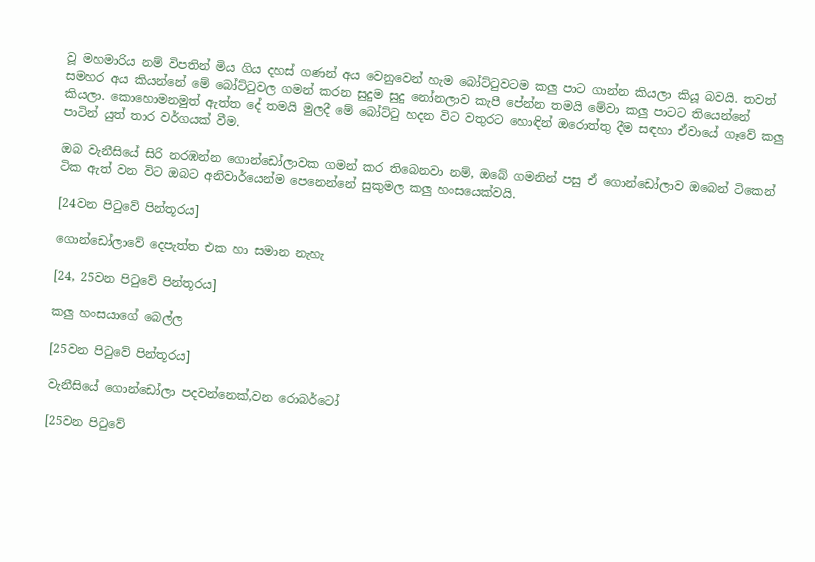වූ මහමාරිය නම් විපතින් මිය ගිය දහස් ගණන් අය වෙනුවෙන් හැම බෝට්ටුවටම කලු පාට ගාන්න කියලා කියූ බවයි. තවත් සමහර අය කියන්නේ මේ බෝට්ටුවල ගමන් කරන සුදුම සුදු නෝනලාව කැපී පේන්න තමයි මේවා කලු පාටට තියෙන්නේ කියලා. කොහොමනමුත් ඇත්ත දේ තමයි මුලදී මේ බෝට්ටු හදන විට වතුරට හොඳින් ඔරොත්තු දීම සඳහා ඒවායේ ගෑවේ කලු පාටින් යුත් තාර වර්ගයක් වීම.

ඔබ වැනීසියේ සිරි නරඹන්න ගොන්ඩෝලාවක ගමන් කර තිබෙනවා නම්, ඔබේ ගමනින් පසු ඒ ගොන්ඩෝලාව ඔබෙන් ටිකෙන් ටික ඇත් වන විට ඔබට අනිවාර්යෙන්ම පෙනෙන්නේ සුකුමල කලු හංසයෙක්වයි.

[24වන පිටුවේ පින්තූරය]

ගොන්ඩෝලාවේ දෙපැත්ත එක හා සමාන නැහැ

[24, 25වන පිටුවේ පින්තූරය]

කලු හංසයාගේ බෙල්ල

[25වන පිටුවේ පින්තූරය]

වැනීසියේ ගොන්ඩෝලා පදවන්නෙක්,වන රොබර්ටෝ

[25වන පිටුවේ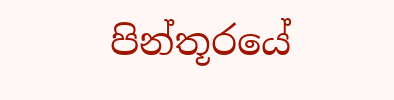පින්තූරයේ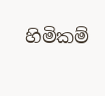හිමිකම්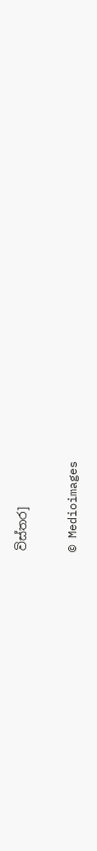විස්තර]

© Medioimages